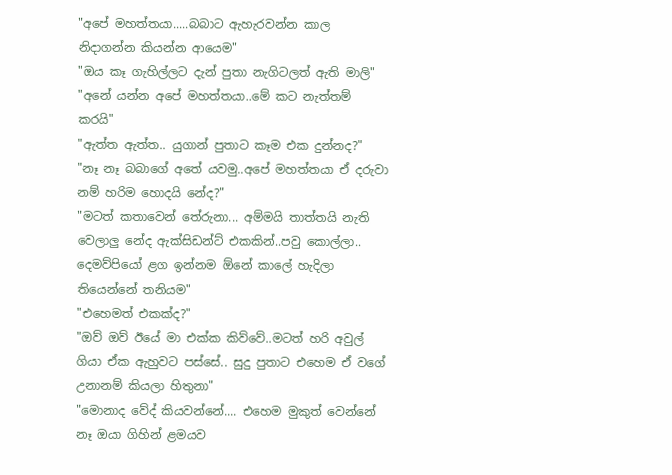"අපේ මහත්තයා.....බබාට ඇහැරවන්න කාල නිදාගන්න කියන්න ආයෙම"
"ඔය කෑ ගැහිල්ලට දැන් පුතා නැගිටලත් ඇති මාලි"
"අනේ යන්න අපේ මහත්තයා..මේ කට නැත්තම් කරයි"
"ඇත්ත ඇත්ත.. යුගාන් පුතාට කෑම එක දුන්නද?"
"නෑ නෑ බබාගේ අතේ යවමු..අපේ මහත්තයා ඒ දරුවා නම් හරිම හොදයි නේද?"
"මටත් කතාවෙන් තේරුනා... අම්මයි තාත්තයි නැති වෙලාලු නේද ඇක්සිඩන්ට් එකකින්..පවු කොල්ලා.. දෙමව්පියෝ ළග ඉන්නම ඕනේ කාලේ හැදිලා තියෙන්නේ තනියම"
"එහෙමත් එකක්ද?"
"ඔව් ඔව් ඊයේ මා එක්ක කිව්වේ..මටත් හරි අවුල් ගියා ඒක ඇහුවට පස්සේ.. සුදු පුතාට එහෙම ඒ වගේ උනානම් කියලා හිතුනා"
"මොනාද වේද් කියවන්නේ.... එහෙම මුකුත් වෙන්නේ නෑ ඔයා ගිහින් ළමයව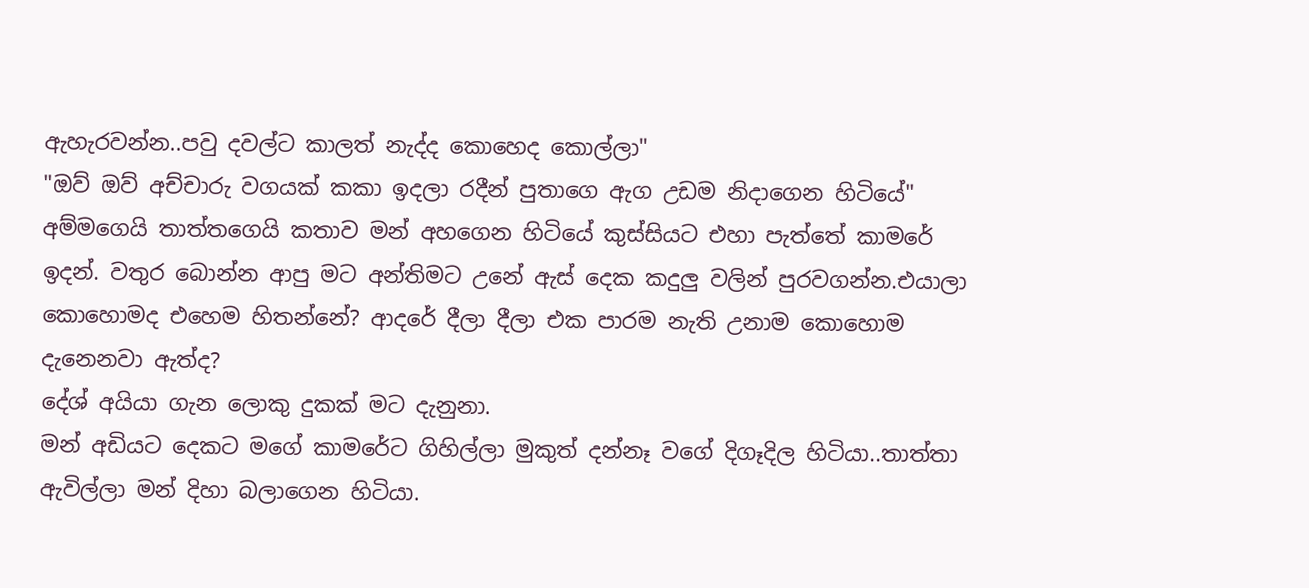ඇහැරවන්න..පවු දවල්ට කාලත් නැද්ද කොහෙද කොල්ලා"
"ඔව් ඔව් අච්චාරු වගයක් කකා ඉදලා රදීන් පුතාගෙ ඇග උඩම නිදාගෙන හිටියේ"
අම්මගෙයි තාත්තගෙයි කතාව මන් අහගෙන හිටියේ කුස්සියට එහා පැත්තේ කාමරේ ඉදන්. වතුර බොන්න ආපු මට අන්තිමට උනේ ඇස් දෙක කදුලු වලින් පුරවගන්න.එයාලා කොහොමද එහෙම හිතන්නේ? ආදරේ දීලා දීලා එක පාරම නැති උනාම කොහොම දැනෙනවා ඇත්ද?
දේශ් අයියා ගැන ලොකු දුකක් මට දැනුනා.
මන් අඩියට දෙකට මගේ කාමරේට ගිහිල්ලා මුකුත් දන්නෑ වගේ දිගෑදිල හිටියා..තාත්තා ඇවිල්ලා මන් දිහා බලාගෙන හිටියා.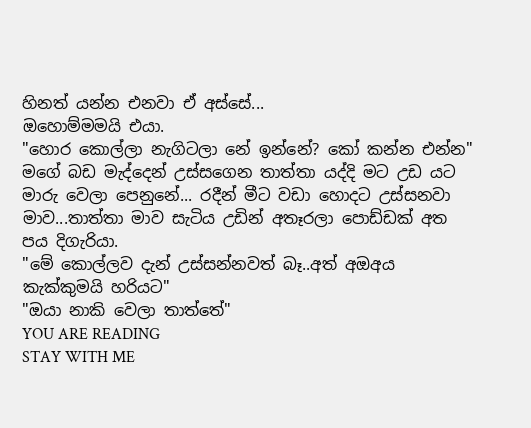හිනත් යන්න එනවා ඒ අස්සේ...
ඔහොම්මමයි එයා.
"හොර කොල්ලා නැගිටලා නේ ඉන්නේ? කෝ කන්න එන්න"
මගේ බඩ මැද්දෙන් උස්සගෙන තාත්තා යද්දි මට උඩ යට මාරු වෙලා පෙනුනේ... රදීන් මීට වඩා හොදට උස්සනවා මාව...තාත්තා මාව සැටිය උඩින් අතෑරලා පොඩ්ඩක් අත පය දිගැරියා.
"මේ කොල්ලව දැන් උස්සන්නවත් බෑ..අත් අඔඅය කැක්කුමයි හරියට"
"ඔයා නාකි වෙලා තාත්තේ"
YOU ARE READING
STAY WITH ME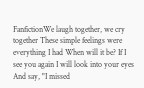FanfictionWe laugh together, we cry together These simple feelings were everything I had When will it be? If I see you again I will look into your eyes And say, "I missed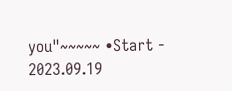you"~~~~~ •Start - 2023.09.19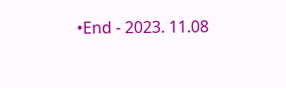•End - 2023. 11.08